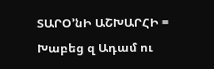ՏԱՐՕ՚նԻ ԱՇԽԱՐՀԻ =
Խաբեց զ Ադամ ու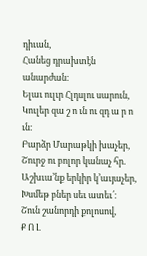դիւան,
Հանեց դրախտէն անարժան։
Ելաւ ուլւր Հլդսլու սարուն,
Կուլեր զա շ ո ւն ու զդ ա ր ո ւն։
Բարձր Մարաթկի խաչեր,
Շուրջ ու բոլոր կանաչ հր.
Աշխւա՚նք երկիր կ՚աւյաչեր,
Խսմեթ բներ սեւ ատեւ՛։
Շուն շանորդի քոլոսով,
Ք Ո Լ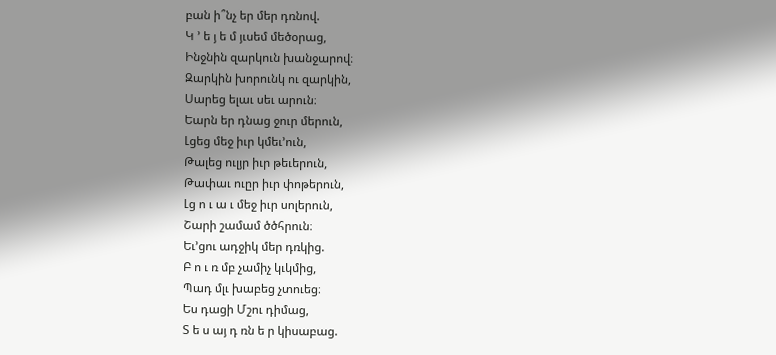բան ի՞նչ եր մեր դռնով.
Կ ՚ ե յ ե մ յւսեմ մեծօրաց,
Ինջնին զարկուն խանջարով։
Զարկին խորունկ ու զարկին,
Սարեց ելաւ սեւ արուն։
Եարն եր դնաց ջուր մերուն,
Լցեց մեջ իւր կմեւ՚ուն,
Թալեց ուլյր իւր թեւերուն,
Թափաւ ուըր իւր փոթերուն,
Լց ո ւ ա ւ մեջ իւր սոլերուն,
Շարի շամամ ծծհրուն։
Եւ՚ցու ադջիկ մեր դռկից.
Բ ո ւ ռ մբ չամիչ կւկմից,
Պադ մլւ խաբեց չտուեց։
Ես դացի Մշու դիմաց,
Տ ե ս այ դ ռն ե ր կիսաբաց.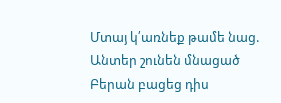Մտայ կ՛առնեք թամե նաց.
Անտեր շունեն մնացած
Բերան բացեց դիս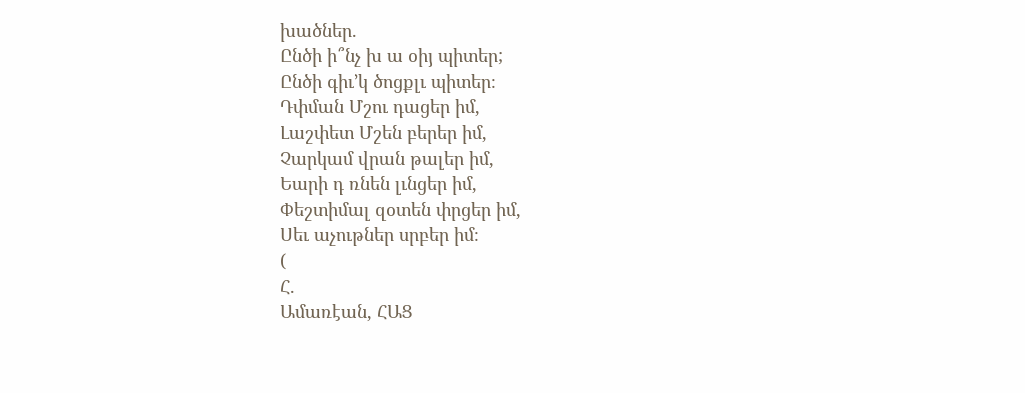խածներ.
Ընծի ի՞նչ խ ա օիյ պիտեր;
Ընծի գիւ՚կ ծոցքլւ պիտեր։
Դփման Մշու դացեր իմ,
Լաշփետ Մշեն բերեր իմ,
Չարկամ վրան թալեր իմ,
Եարի դ ռնեն լւնցեր իմ,
Փեշտիմալ զօտեն փրցեր իմ,
Սեւ աչութներ սրբեր իմ։
(
Հ.
Ամառէան, ՀԱՑ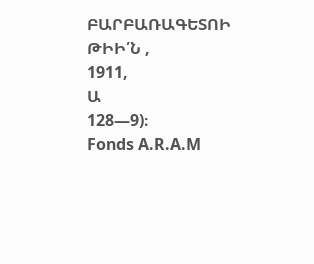ԲԱՐԲԱՌԱԳԵՏՈԻ ԹԻԻ՛Ն ,
1911,
Ա
128—9)։
Fonds A.R.A.M